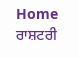Home ਰਾਸ਼ਟਰੀ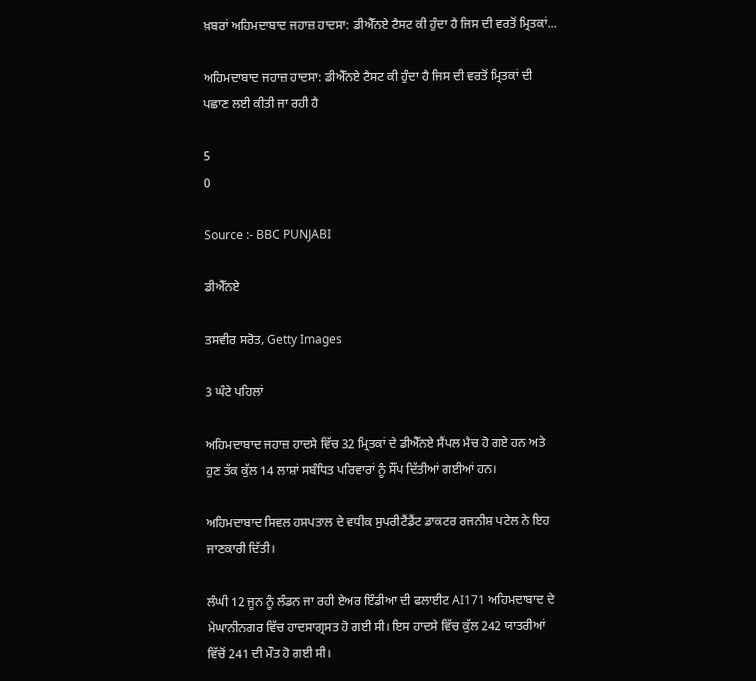ਖ਼ਬਰਾਂ ਅਹਿਮਦਾਬਾਦ ਜਹਾਜ਼ ਹਾਦਸਾ: ਡੀਐੱਨਏ ਟੈਸਟ ਕੀ ਹੁੰਦਾ ਹੈ ਜਿਸ ਦੀ ਵਰਤੋਂ ਮ੍ਰਿਤਕਾਂ...

ਅਹਿਮਦਾਬਾਦ ਜਹਾਜ਼ ਹਾਦਸਾ: ਡੀਐੱਨਏ ਟੈਸਟ ਕੀ ਹੁੰਦਾ ਹੈ ਜਿਸ ਦੀ ਵਰਤੋਂ ਮ੍ਰਿਤਕਾਂ ਦੀ ਪਛਾਣ ਲਈ ਕੀਤੀ ਜਾ ਰਹੀ ਹੈ

5
0

Source :- BBC PUNJABI

ਡੀਐੱਨਏ

ਤਸਵੀਰ ਸਰੋਤ, Getty Images

3 ਘੰਟੇ ਪਹਿਲਾਂ

ਅਹਿਮਦਾਬਾਦ ਜਹਾਜ਼ ਹਾਦਸੇ ਵਿੱਚ 32 ਮ੍ਰਿਤਕਾਂ ਦੇ ਡੀਐੱਨਏ ਸੈਂਪਲ ਮੈਚ ਹੋ ਗਏ ਹਨ ਅਤੇ ਹੁਣ ਤੱਕ ਕੁੱਲ 14 ਲਾਸ਼ਾਂ ਸਬੰਧਿਤ ਪਰਿਵਾਰਾਂ ਨੂੰ ਸੌਂਪ ਦਿੱਤੀਆਂ ਗਈਆਂ ਹਨ।

ਅਹਿਮਦਾਬਾਦ ਸਿਵਲ ਹਸਪਤਾਲ ਦੇ ਵਧੀਕ ਸੁਪਰੀਟੈਂਡੈਂਟ ਡਾਕਟਰ ਰਜਨੀਸ਼ ਪਟੇਲ ਨੇ ਇਹ ਜਾਣਕਾਰੀ ਦਿੱਤੀ।

ਲੰਘੀ 12 ਜੂਨ ਨੂੰ ਲੰਡਨ ਜਾ ਰਹੀ ਏਅਰ ਇੰਡੀਆ ਦੀ ਫਲਾਈਟ AI171 ਅਹਿਮਦਾਬਾਦ ਦੇ ਮੇਘਾਨੀਨਗਰ ਵਿੱਚ ਹਾਦਸਾਗ੍ਰਸਤ ਹੋ ਗਈ ਸੀ। ਇਸ ਹਾਦਸੇ ਵਿੱਚ ਕੁੱਲ 242 ਯਾਤਰੀਆਂ ਵਿੱਚੋਂ 241 ਦੀ ਮੌਤ ਹੋ ਗਈ ਸੀ।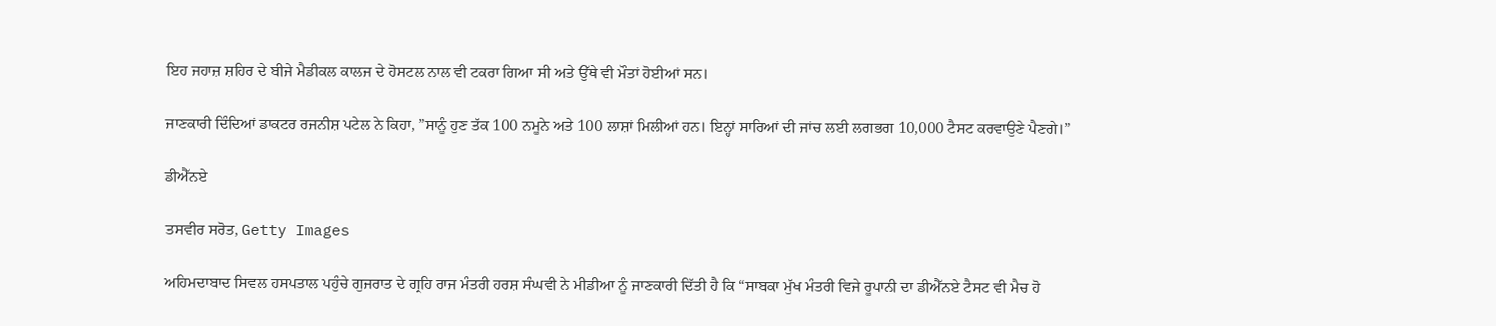ਇਹ ਜਹਾਜ਼ ਸ਼ਹਿਰ ਦੇ ਬੀਜੇ ਮੈਡੀਕਲ ਕਾਲਜ ਦੇ ਹੋਸਟਲ ਨਾਲ ਵੀ ਟਕਰਾ ਗਿਆ ਸੀ ਅਤੇ ਉੱਥੇ ਵੀ ਮੌਤਾਂ ਹੋਈਆਂ ਸਨ।

ਜਾਣਕਾਰੀ ਦਿੰਦਿਆਂ ਡਾਕਟਰ ਰਜਨੀਸ਼ ਪਟੇਲ ਨੇ ਕਿਹਾ, ”ਸਾਨੂੰ ਹੁਣ ਤੱਕ 100 ਨਮੂਨੇ ਅਤੇ 100 ਲਾਸ਼ਾਂ ਮਿਲੀਆਂ ਹਨ। ਇਨ੍ਹਾਂ ਸਾਰਿਆਂ ਦੀ ਜਾਂਚ ਲਈ ਲਗਭਗ 10,000 ਟੈਸਟ ਕਰਵਾਉਣੇ ਪੈਣਗੇ।”

ਡੀਐੱਨਏ

ਤਸਵੀਰ ਸਰੋਤ, Getty Images

ਅਹਿਮਦਾਬਾਦ ਸਿਵਲ ਹਸਪਤਾਲ ਪਹੁੰਚੇ ਗੁਜਰਾਤ ਦੇ ਗ੍ਰਹਿ ਰਾਜ ਮੰਤਰੀ ਹਰਸ਼ ਸੰਘਵੀ ਨੇ ਮੀਡੀਆ ਨੂੰ ਜਾਣਕਾਰੀ ਦਿੱਤੀ ਹੈ ਕਿ “ਸਾਬਕਾ ਮੁੱਖ ਮੰਤਰੀ ਵਿਜੇ ਰੂਪਾਨੀ ਦਾ ਡੀਐੱਨਏ ਟੈਸਟ ਵੀ ਮੈਚ ਹੋ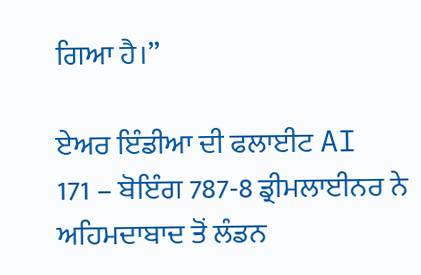ਗਿਆ ਹੈ।”

ਏਅਰ ਇੰਡੀਆ ਦੀ ਫਲਾਈਟ AI 171 – ਬੋਇੰਗ 787-8 ਡ੍ਰੀਮਲਾਈਨਰ ਨੇ ਅਹਿਮਦਾਬਾਦ ਤੋਂ ਲੰਡਨ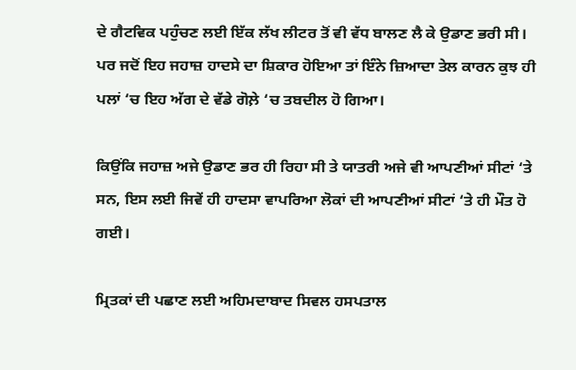ਦੇ ਗੈਟਵਿਕ ਪਹੁੰਚਣ ਲਈ ਇੱਕ ਲੱਖ ਲੀਟਰ ਤੋਂ ਵੀ ਵੱਧ ਬਾਲਣ ਲੈ ਕੇ ਉਡਾਣ ਭਰੀ ਸੀ। ਪਰ ਜਦੋਂ ਇਹ ਜਹਾਜ਼ ਹਾਦਸੇ ਦਾ ਸ਼ਿਕਾਰ ਹੋਇਆ ਤਾਂ ਇੰਨੇ ਜ਼ਿਆਦਾ ਤੇਲ ਕਾਰਨ ਕੁਝ ਹੀ ਪਲਾਂ ‘ਚ ਇਹ ਅੱਗ ਦੇ ਵੱਡੇ ਗੋਲ਼ੇ ‘ਚ ਤਬਦੀਲ ਹੋ ਗਿਆ।

ਕਿਉਂਕਿ ਜਹਾਜ਼ ਅਜੇ ਉਡਾਣ ਭਰ ਹੀ ਰਿਹਾ ਸੀ ਤੇ ਯਾਤਰੀ ਅਜੇ ਵੀ ਆਪਣੀਆਂ ਸੀਟਾਂ ‘ਤੇ ਸਨ, ਇਸ ਲਈ ਜਿਵੇਂ ਹੀ ਹਾਦਸਾ ਵਾਪਰਿਆ ਲੋਕਾਂ ਦੀ ਆਪਣੀਆਂ ਸੀਟਾਂ ‘ਤੇ ਹੀ ਮੌਤ ਹੋ ਗਈ।

ਮ੍ਰਿਤਕਾਂ ਦੀ ਪਛਾਣ ਲਈ ਅਹਿਮਦਾਬਾਦ ਸਿਵਲ ਹਸਪਤਾਲ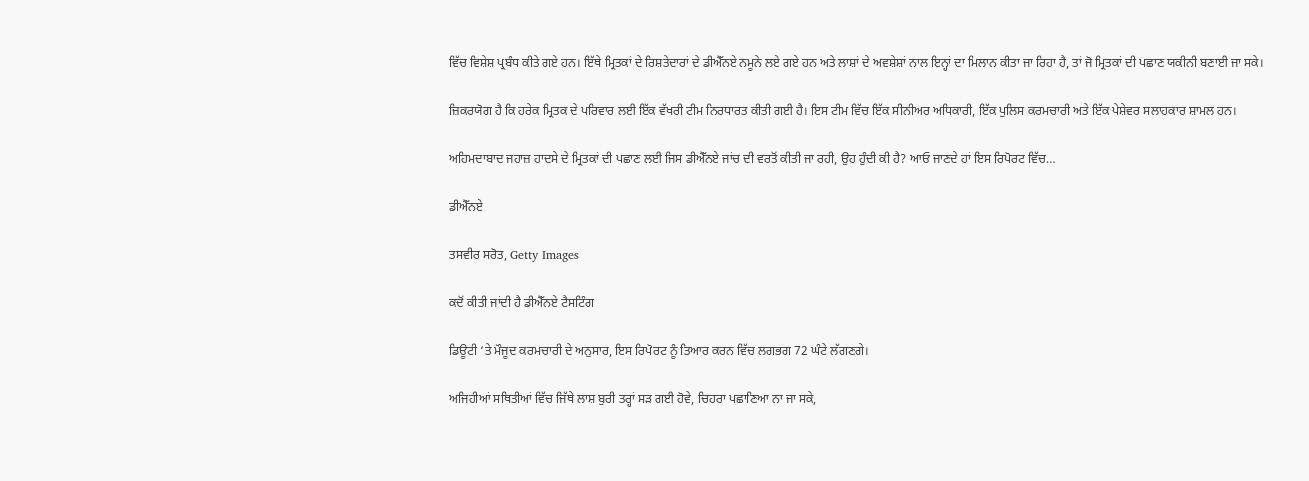ਵਿੱਚ ਵਿਸ਼ੇਸ਼ ਪ੍ਰਬੰਧ ਕੀਤੇ ਗਏ ਹਨ। ਇੱਥੇ ਮ੍ਰਿਤਕਾਂ ਦੇ ਰਿਸ਼ਤੇਦਾਰਾਂ ਦੇ ਡੀਐੱਨਏ ਨਮੂਨੇ ਲਏ ਗਏ ਹਨ ਅਤੇ ਲਾਸ਼ਾਂ ਦੇ ਅਵਸ਼ੇਸ਼ਾਂ ਨਾਲ ਇਨ੍ਹਾਂ ਦਾ ਮਿਲਾਨ ਕੀਤਾ ਜਾ ਰਿਹਾ ਹੈ, ਤਾਂ ਜੋ ਮ੍ਰਿਤਕਾਂ ਦੀ ਪਛਾਣ ਯਕੀਨੀ ਬਣਾਈ ਜਾ ਸਕੇ।

ਜ਼ਿਕਰਯੋਗ ਹੈ ਕਿ ਹਰੇਕ ਮ੍ਰਿਤਕ ਦੇ ਪਰਿਵਾਰ ਲਈ ਇੱਕ ਵੱਖਰੀ ਟੀਮ ਨਿਰਧਾਰਤ ਕੀਤੀ ਗਈ ਹੈ। ਇਸ ਟੀਮ ਵਿੱਚ ਇੱਕ ਸੀਨੀਅਰ ਅਧਿਕਾਰੀ, ਇੱਕ ਪੁਲਿਸ ਕਰਮਚਾਰੀ ਅਤੇ ਇੱਕ ਪੇਸ਼ੇਵਰ ਸਲਾਹਕਾਰ ਸ਼ਾਮਲ ਹਨ।

ਅਹਿਮਦਾਬਾਦ ਜਹਾਜ਼ ਹਾਦਸੇ ਦੇ ਮ੍ਰਿਤਕਾਂ ਦੀ ਪਛਾਣ ਲਈ ਜਿਸ ਡੀਐੱਨਏ ਜਾਂਚ ਦੀ ਵਰਤੋਂ ਕੀਤੀ ਜਾ ਰਹੀ, ਉਹ ਹੁੰਦੀ ਕੀ ਹੈ? ਆਓ ਜਾਣਦੇ ਹਾਂ ਇਸ ਰਿਪੋਰਟ ਵਿੱਚ…

ਡੀਐੱਨਏ

ਤਸਵੀਰ ਸਰੋਤ, Getty Images

ਕਦੋਂ ਕੀਤੀ ਜਾਂਦੀ ਹੈ ਡੀਐੱਨਏ ਟੈਸਟਿੰਗ

ਡਿਊਟੀ ‘ਤੇ ਮੌਜੂਦ ਕਰਮਚਾਰੀ ਦੇ ਅਨੁਸਾਰ, ਇਸ ਰਿਪੋਰਟ ਨੂੰ ਤਿਆਰ ਕਰਨ ਵਿੱਚ ਲਗਭਗ 72 ਘੰਟੇ ਲੱਗਣਗੇ।

ਅਜਿਹੀਆਂ ਸਥਿਤੀਆਂ ਵਿੱਚ ਜਿੱਥੇ ਲਾਸ਼ ਬੁਰੀ ਤਰ੍ਹਾਂ ਸੜ ਗਈ ਹੋਵੇ, ਚਿਹਰਾ ਪਛਾਣਿਆ ਨਾ ਜਾ ਸਕੇ,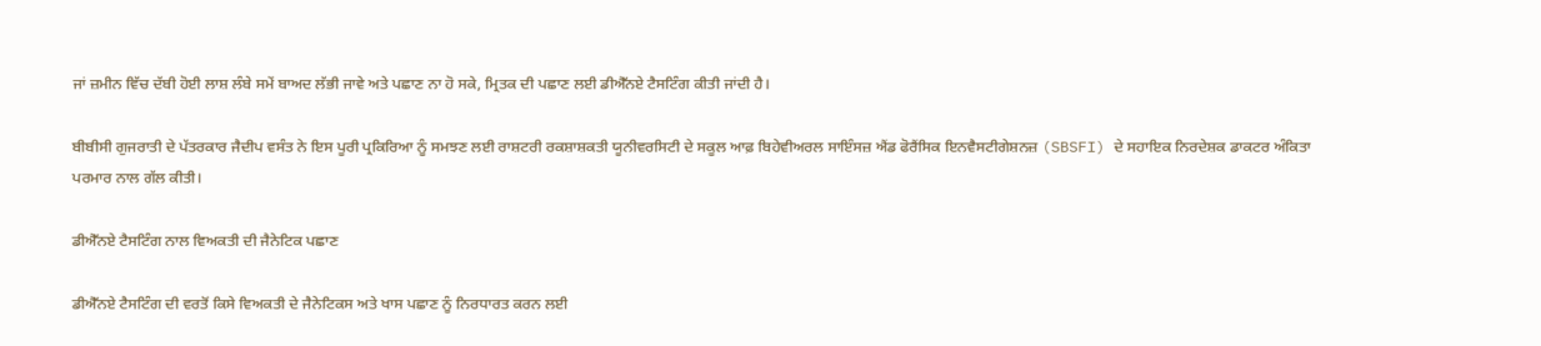ਜਾਂ ਜ਼ਮੀਨ ਵਿੱਚ ਦੱਬੀ ਹੋਈ ਲਾਸ਼ ਲੰਬੇ ਸਮੇਂ ਬਾਅਦ ਲੱਭੀ ਜਾਵੇ ਅਤੇ ਪਛਾਣ ਨਾ ਹੋ ਸਕੇ, ਮ੍ਰਿਤਕ ਦੀ ਪਛਾਣ ਲਈ ਡੀਐੱਨਏ ਟੈਸਟਿੰਗ ਕੀਤੀ ਜਾਂਦੀ ਹੈ।

ਬੀਬੀਸੀ ਗੁਜਰਾਤੀ ਦੇ ਪੱਤਰਕਾਰ ਜੈਦੀਪ ਵਸੰਤ ਨੇ ਇਸ ਪੂਰੀ ਪ੍ਰਕਿਰਿਆ ਨੂੰ ਸਮਝਣ ਲਈ ਰਾਸ਼ਟਰੀ ਰਕਸ਼ਾਸ਼ਕਤੀ ਯੂਨੀਵਰਸਿਟੀ ਦੇ ਸਕੂਲ ਆਫ਼ ਬਿਹੇਵੀਅਰਲ ਸਾਇੰਸਜ਼ ਐਂਡ ਫੋਰੈਂਸਿਕ ਇਨਵੈਸਟੀਗੇਸ਼ਨਜ਼ (SBSFI) ਦੇ ਸਹਾਇਕ ਨਿਰਦੇਸ਼ਕ ਡਾਕਟਰ ਅੰਕਿਤਾ ਪਰਮਾਰ ਨਾਲ ਗੱਲ ਕੀਤੀ।

ਡੀਐੱਨਏ ਟੈਸਟਿੰਗ ਨਾਲ ਵਿਅਕਤੀ ਦੀ ਜੈਨੇਟਿਕ ਪਛਾਣ

ਡੀਐੱਨਏ ਟੈਸਟਿੰਗ ਦੀ ਵਰਤੋਂ ਕਿਸੇ ਵਿਅਕਤੀ ਦੇ ਜੈਨੇਟਿਕਸ ਅਤੇ ਖਾਸ ਪਛਾਣ ਨੂੰ ਨਿਰਧਾਰਤ ਕਰਨ ਲਈ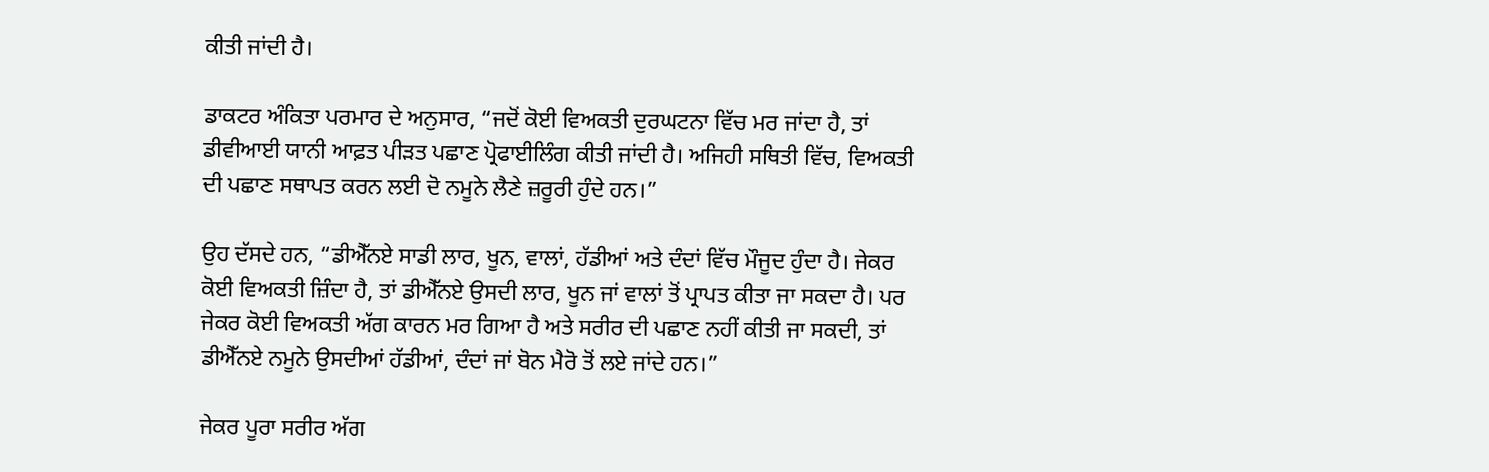ਕੀਤੀ ਜਾਂਦੀ ਹੈ।

ਡਾਕਟਰ ਅੰਕਿਤਾ ਪਰਮਾਰ ਦੇ ਅਨੁਸਾਰ, “ਜਦੋਂ ਕੋਈ ਵਿਅਕਤੀ ਦੁਰਘਟਨਾ ਵਿੱਚ ਮਰ ਜਾਂਦਾ ਹੈ, ਤਾਂ ਡੀਵੀਆਈ ਯਾਨੀ ਆਫ਼ਤ ਪੀੜਤ ਪਛਾਣ ਪ੍ਰੋਫਾਈਲਿੰਗ ਕੀਤੀ ਜਾਂਦੀ ਹੈ। ਅਜਿਹੀ ਸਥਿਤੀ ਵਿੱਚ, ਵਿਅਕਤੀ ਦੀ ਪਛਾਣ ਸਥਾਪਤ ਕਰਨ ਲਈ ਦੋ ਨਮੂਨੇ ਲੈਣੇ ਜ਼ਰੂਰੀ ਹੁੰਦੇ ਹਨ।”

ਉਹ ਦੱਸਦੇ ਹਨ, “ਡੀਐੱਨਏ ਸਾਡੀ ਲਾਰ, ਖੂਨ, ਵਾਲਾਂ, ਹੱਡੀਆਂ ਅਤੇ ਦੰਦਾਂ ਵਿੱਚ ਮੌਜੂਦ ਹੁੰਦਾ ਹੈ। ਜੇਕਰ ਕੋਈ ਵਿਅਕਤੀ ਜ਼ਿੰਦਾ ਹੈ, ਤਾਂ ਡੀਐੱਨਏ ਉਸਦੀ ਲਾਰ, ਖੂਨ ਜਾਂ ਵਾਲਾਂ ਤੋਂ ਪ੍ਰਾਪਤ ਕੀਤਾ ਜਾ ਸਕਦਾ ਹੈ। ਪਰ ਜੇਕਰ ਕੋਈ ਵਿਅਕਤੀ ਅੱਗ ਕਾਰਨ ਮਰ ਗਿਆ ਹੈ ਅਤੇ ਸਰੀਰ ਦੀ ਪਛਾਣ ਨਹੀਂ ਕੀਤੀ ਜਾ ਸਕਦੀ, ਤਾਂ ਡੀਐੱਨਏ ਨਮੂਨੇ ਉਸਦੀਆਂ ਹੱਡੀਆਂ, ਦੰਦਾਂ ਜਾਂ ਬੋਨ ਮੈਰੋ ਤੋਂ ਲਏ ਜਾਂਦੇ ਹਨ।”

ਜੇਕਰ ਪੂਰਾ ਸਰੀਰ ਅੱਗ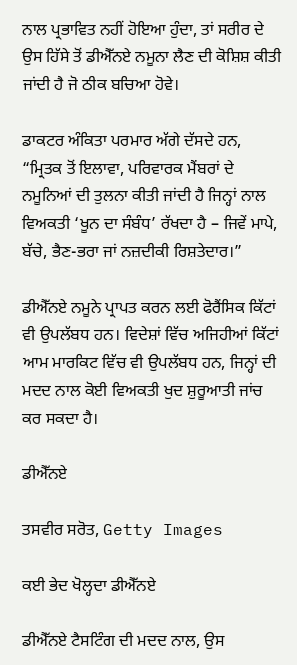ਨਾਲ ਪ੍ਰਭਾਵਿਤ ਨਹੀਂ ਹੋਇਆ ਹੁੰਦਾ, ਤਾਂ ਸਰੀਰ ਦੇ ਉਸ ਹਿੱਸੇ ਤੋਂ ਡੀਐੱਨਏ ਨਮੂਨਾ ਲੈਣ ਦੀ ਕੋਸ਼ਿਸ਼ ਕੀਤੀ ਜਾਂਦੀ ਹੈ ਜੋ ਠੀਕ ਬਚਿਆ ਹੋਵੇ।

ਡਾਕਟਰ ਅੰਕਿਤਾ ਪਰਮਾਰ ਅੱਗੇ ਦੱਸਦੇ ਹਨ, “ਮ੍ਰਿਤਕ ਤੋਂ ਇਲਾਵਾ, ਪਰਿਵਾਰਕ ਮੈਂਬਰਾਂ ਦੇ ਨਮੂਨਿਆਂ ਦੀ ਤੁਲਨਾ ਕੀਤੀ ਜਾਂਦੀ ਹੈ ਜਿਨ੍ਹਾਂ ਨਾਲ ਵਿਅਕਤੀ ‘ਖੂਨ ਦਾ ਸੰਬੰਧ’ ਰੱਖਦਾ ਹੈ – ਜਿਵੇਂ ਮਾਪੇ, ਬੱਚੇ, ਭੈਣ-ਭਰਾ ਜਾਂ ਨਜ਼ਦੀਕੀ ਰਿਸ਼ਤੇਦਾਰ।”

ਡੀਐੱਨਏ ਨਮੂਨੇ ਪ੍ਰਾਪਤ ਕਰਨ ਲਈ ਫੋਰੈਂਸਿਕ ਕਿੱਟਾਂ ਵੀ ਉਪਲੱਬਧ ਹਨ। ਵਿਦੇਸ਼ਾਂ ਵਿੱਚ ਅਜਿਹੀਆਂ ਕਿੱਟਾਂ ਆਮ ਮਾਰਕਿਟ ਵਿੱਚ ਵੀ ਉਪਲੱਬਧ ਹਨ, ਜਿਨ੍ਹਾਂ ਦੀ ਮਦਦ ਨਾਲ ਕੋਈ ਵਿਅਕਤੀ ਖੁਦ ਸ਼ੁਰੂਆਤੀ ਜਾਂਚ ਕਰ ਸਕਦਾ ਹੈ।

ਡੀਐੱਨਏ

ਤਸਵੀਰ ਸਰੋਤ, Getty Images

ਕਈ ਭੇਦ ਖੋਲ੍ਹਦਾ ਡੀਐੱਨਏ

ਡੀਐੱਨਏ ਟੈਸਟਿੰਗ ਦੀ ਮਦਦ ਨਾਲ, ਉਸ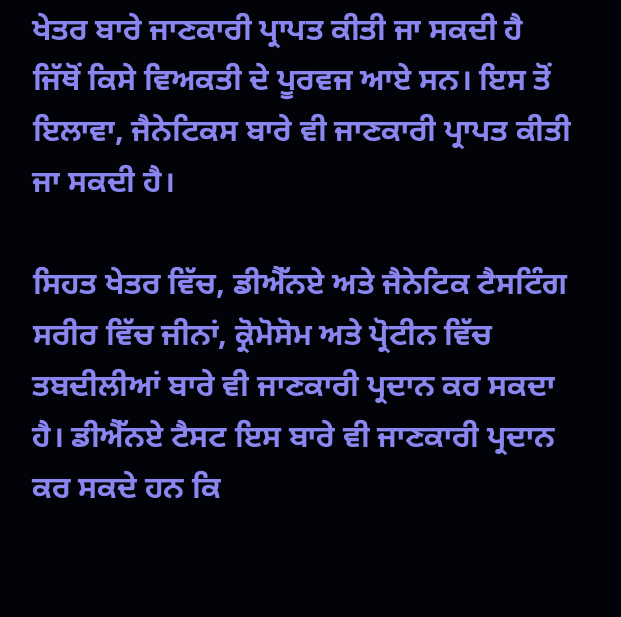ਖੇਤਰ ਬਾਰੇ ਜਾਣਕਾਰੀ ਪ੍ਰਾਪਤ ਕੀਤੀ ਜਾ ਸਕਦੀ ਹੈ ਜਿੱਥੋਂ ਕਿਸੇ ਵਿਅਕਤੀ ਦੇ ਪੂਰਵਜ ਆਏ ਸਨ। ਇਸ ਤੋਂ ਇਲਾਵਾ, ਜੈਨੇਟਿਕਸ ਬਾਰੇ ਵੀ ਜਾਣਕਾਰੀ ਪ੍ਰਾਪਤ ਕੀਤੀ ਜਾ ਸਕਦੀ ਹੈ।

ਸਿਹਤ ਖੇਤਰ ਵਿੱਚ, ਡੀਐੱਨਏ ਅਤੇ ਜੈਨੇਟਿਕ ਟੈਸਟਿੰਗ ਸਰੀਰ ਵਿੱਚ ਜੀਨਾਂ, ਕ੍ਰੋਮੋਸੋਮ ਅਤੇ ਪ੍ਰੋਟੀਨ ਵਿੱਚ ਤਬਦੀਲੀਆਂ ਬਾਰੇ ਵੀ ਜਾਣਕਾਰੀ ਪ੍ਰਦਾਨ ਕਰ ਸਕਦਾ ਹੈ। ਡੀਐੱਨਏ ਟੈਸਟ ਇਸ ਬਾਰੇ ਵੀ ਜਾਣਕਾਰੀ ਪ੍ਰਦਾਨ ਕਰ ਸਕਦੇ ਹਨ ਕਿ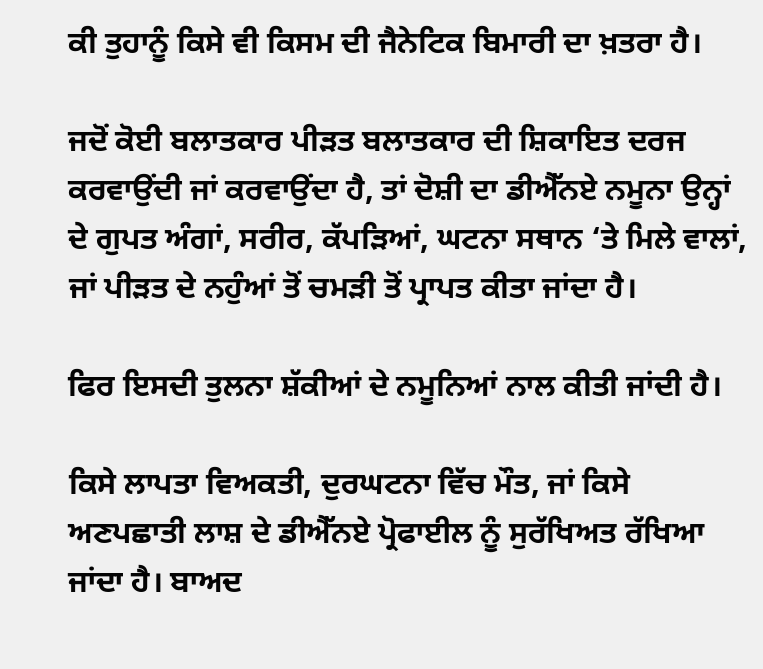ਕੀ ਤੁਹਾਨੂੰ ਕਿਸੇ ਵੀ ਕਿਸਮ ਦੀ ਜੈਨੇਟਿਕ ਬਿਮਾਰੀ ਦਾ ਖ਼ਤਰਾ ਹੈ।

ਜਦੋਂ ਕੋਈ ਬਲਾਤਕਾਰ ਪੀੜਤ ਬਲਾਤਕਾਰ ਦੀ ਸ਼ਿਕਾਇਤ ਦਰਜ ਕਰਵਾਉਂਦੀ ਜਾਂ ਕਰਵਾਉਂਦਾ ਹੈ, ਤਾਂ ਦੋਸ਼ੀ ਦਾ ਡੀਐੱਨਏ ਨਮੂਨਾ ਉਨ੍ਹਾਂ ਦੇ ਗੁਪਤ ਅੰਗਾਂ, ਸਰੀਰ, ਕੱਪੜਿਆਂ, ਘਟਨਾ ਸਥਾਨ ‘ਤੇ ਮਿਲੇ ਵਾਲਾਂ, ਜਾਂ ਪੀੜਤ ਦੇ ਨਹੁੰਆਂ ਤੋਂ ਚਮੜੀ ਤੋਂ ਪ੍ਰਾਪਤ ਕੀਤਾ ਜਾਂਦਾ ਹੈ।

ਫਿਰ ਇਸਦੀ ਤੁਲਨਾ ਸ਼ੱਕੀਆਂ ਦੇ ਨਮੂਨਿਆਂ ਨਾਲ ਕੀਤੀ ਜਾਂਦੀ ਹੈ।

ਕਿਸੇ ਲਾਪਤਾ ਵਿਅਕਤੀ, ਦੁਰਘਟਨਾ ਵਿੱਚ ਮੌਤ, ਜਾਂ ਕਿਸੇ ਅਣਪਛਾਤੀ ਲਾਸ਼ ਦੇ ਡੀਐੱਨਏ ਪ੍ਰੋਫਾਈਲ ਨੂੰ ਸੁਰੱਖਿਅਤ ਰੱਖਿਆ ਜਾਂਦਾ ਹੈ। ਬਾਅਦ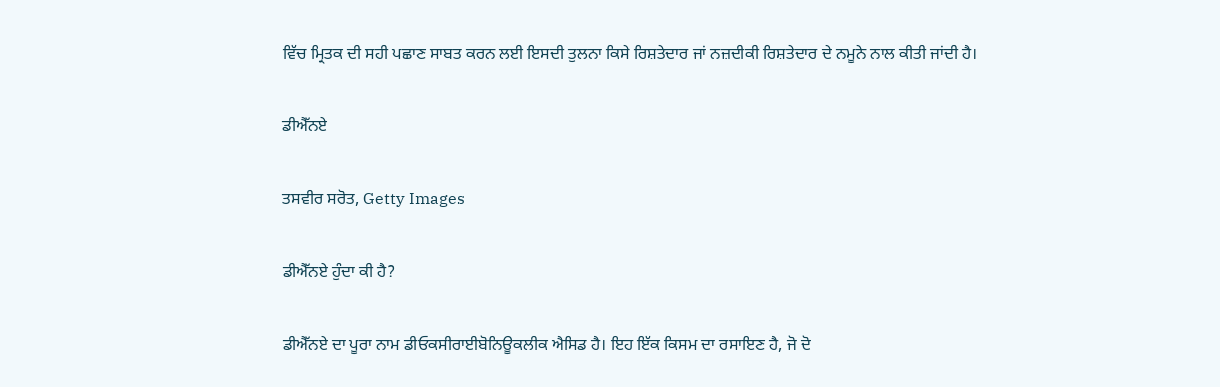ਵਿੱਚ ਮ੍ਰਿਤਕ ਦੀ ਸਹੀ ਪਛਾਣ ਸਾਬਤ ਕਰਨ ਲਈ ਇਸਦੀ ਤੁਲਨਾ ਕਿਸੇ ਰਿਸ਼ਤੇਦਾਰ ਜਾਂ ਨਜ਼ਦੀਕੀ ਰਿਸ਼ਤੇਦਾਰ ਦੇ ਨਮੂਨੇ ਨਾਲ ਕੀਤੀ ਜਾਂਦੀ ਹੈ।

ਡੀਐੱਨਏ

ਤਸਵੀਰ ਸਰੋਤ, Getty Images

ਡੀਐੱਨਏ ਹੁੰਦਾ ਕੀ ਹੈ?

ਡੀਐੱਨਏ ਦਾ ਪੂਰਾ ਨਾਮ ਡੀਓਕਸੀਰਾਈਬੋਨਿਊਕਲੀਕ ਐਸਿਡ ਹੈ। ਇਹ ਇੱਕ ਕਿਸਮ ਦਾ ਰਸਾਇਣ ਹੈ, ਜੋ ਦੋ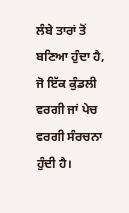ਲੰਬੇ ਤਾਰਾਂ ਤੋਂ ਬਣਿਆ ਹੁੰਦਾ ਹੈ, ਜੋ ਇੱਕ ਕੁੰਡਲੀ ਵਰਗੀ ਜਾਂ ਪੇਚ ਵਰਗੀ ਸੰਰਚਨਾ ਹੁੰਦੀ ਹੈ।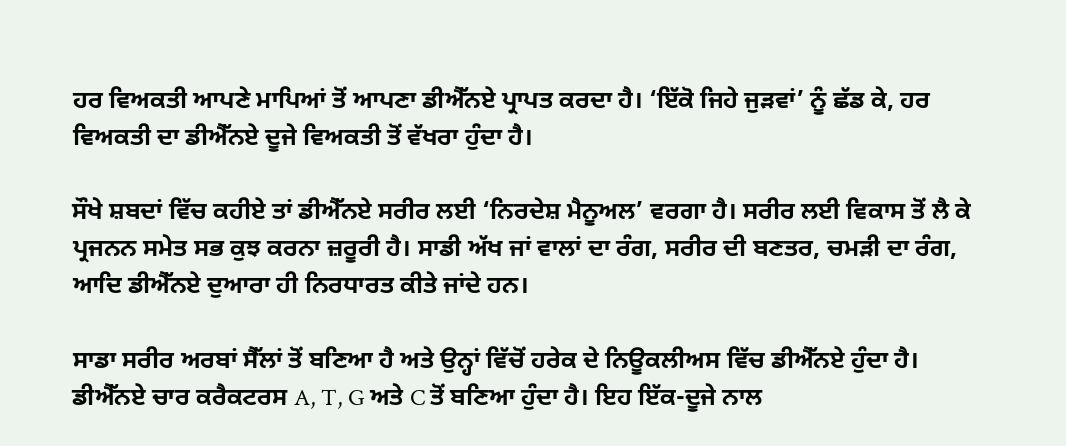ਹਰ ਵਿਅਕਤੀ ਆਪਣੇ ਮਾਪਿਆਂ ਤੋਂ ਆਪਣਾ ਡੀਐੱਨਏ ਪ੍ਰਾਪਤ ਕਰਦਾ ਹੈ। ‘ਇੱਕੋ ਜਿਹੇ ਜੁੜਵਾਂ’ ਨੂੰ ਛੱਡ ਕੇ, ਹਰ ਵਿਅਕਤੀ ਦਾ ਡੀਐੱਨਏ ਦੂਜੇ ਵਿਅਕਤੀ ਤੋਂ ਵੱਖਰਾ ਹੁੰਦਾ ਹੈ।

ਸੌਖੇ ਸ਼ਬਦਾਂ ਵਿੱਚ ਕਹੀਏ ਤਾਂ ਡੀਐੱਨਏ ਸਰੀਰ ਲਈ ‘ਨਿਰਦੇਸ਼ ਮੈਨੂਅਲ’ ਵਰਗਾ ਹੈ। ਸਰੀਰ ਲਈ ਵਿਕਾਸ ਤੋਂ ਲੈ ਕੇ ਪ੍ਰਜਨਨ ਸਮੇਤ ਸਭ ਕੁਝ ਕਰਨਾ ਜ਼ਰੂਰੀ ਹੈ। ਸਾਡੀ ਅੱਖ ਜਾਂ ਵਾਲਾਂ ਦਾ ਰੰਗ, ਸਰੀਰ ਦੀ ਬਣਤਰ, ਚਮੜੀ ਦਾ ਰੰਗ, ਆਦਿ ਡੀਐੱਨਏ ਦੁਆਰਾ ਹੀ ਨਿਰਧਾਰਤ ਕੀਤੇ ਜਾਂਦੇ ਹਨ।

ਸਾਡਾ ਸਰੀਰ ਅਰਬਾਂ ਸੈੱਲਾਂ ਤੋਂ ਬਣਿਆ ਹੈ ਅਤੇ ਉਨ੍ਹਾਂ ਵਿੱਚੋਂ ਹਰੇਕ ਦੇ ਨਿਊਕਲੀਅਸ ਵਿੱਚ ਡੀਐੱਨਏ ਹੁੰਦਾ ਹੈ। ਡੀਐੱਨਏ ਚਾਰ ਕਰੈਕਟਰਸ A, T, G ਅਤੇ C ਤੋਂ ਬਣਿਆ ਹੁੰਦਾ ਹੈ। ਇਹ ਇੱਕ-ਦੂਜੇ ਨਾਲ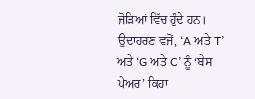ਜੋੜਿਆਂ ਵਿੱਚ ਹੁੰਦੇ ਹਨ। ਉਦਾਹਰਣ ਵਜੋਂ, ‘A ਅਤੇ T’ ਅਤੇ ‘G ਅਤੇ C’ ਨੂੰ ‘ਬੇਸ ਪੇਅਰ’ ਕਿਹਾ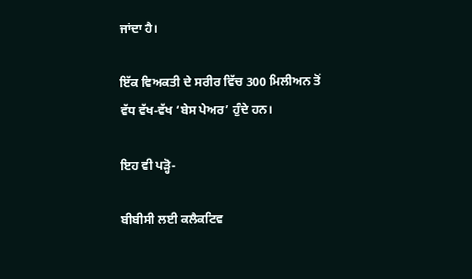ਜਾਂਦਾ ਹੈ।

ਇੱਕ ਵਿਅਕਤੀ ਦੇ ਸਰੀਰ ਵਿੱਚ 300 ਮਿਲੀਅਨ ਤੋਂ ਵੱਧ ਵੱਖ-ਵੱਖ ‘ਬੇਸ ਪੇਅਰ’ ਹੁੰਦੇ ਹਨ।

ਇਹ ਵੀ ਪੜ੍ਹੋ-

ਬੀਬੀਸੀ ਲਈ ਕਲੈਕਟਿਵ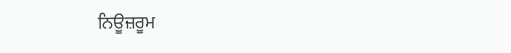ਨਿਊਜ਼ਰੂਮ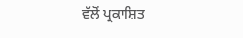ਵੱਲੋਂ ਪ੍ਰਕਾਸ਼ਿਤ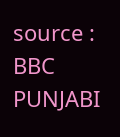source : BBC PUNJABI